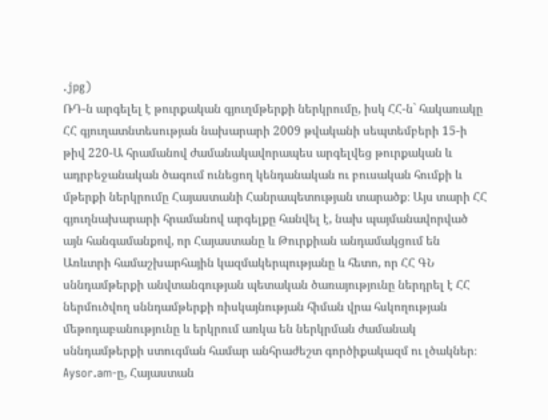.jpg)
ՌԴ-ն արգելել է թուրքական գյուղմթերքի ներկրումը, իսկ ՀՀ-ն` հակառակը
ՀՀ գյուղատնտեսության նախարարի 2009 թվականի սեպտեմբերի 15-ի թիվ 220-Ա հրամանով ժամանակավորապես արգելվեց թուրքական և ադրբեջանական ծագում ունեցող կենդանական ու բուսական հումքի և մթերքի ներկրումը Հայաստանի Հանրապետության տարածք։ Այս տարի ՀՀ գյուղնախարարի հրամանով արգելքը հանվել է, նախ պայմանավորված այն հանգամանքով, որ Հայաստանը և Թուրքիան անդամակցում են Առևտրի համաշխարհային կազմակերպությանը և հետո, որ ՀՀ ԳՆ սննդամթերքի անվտանգության պետական ծառայությունը ներդրել է ՀՀ ներմուծվող սննդամթերքի ռիսկայնության հիման վրա հսկողության մեթոդաբանությունը և երկրում առկա են ներկրման ժամանակ սննդամթերքի ստուգման համար անհրաժեշտ գործիքակազմ ու լծակներ։
Aysor.am-ը, Հայաստան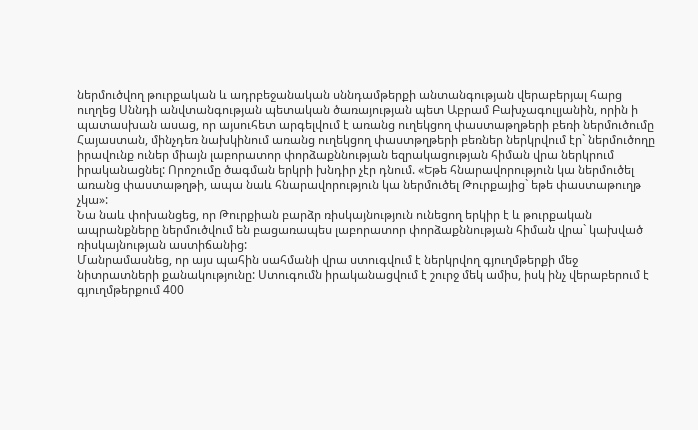ներմուծվող թուրքական և ադրբեջանական սննդամթերքի անտանգության վերաբերյալ հարց ուղղեց Սննդի անվտանգության պետական ծառայության պետ Աբրամ Բախչագուլյանին, որին ի պատասխան ասաց, որ այսուհետ արգելվում է առանց ուղեկցող փաստաթղթերի բեռի ներմուծումը Հայաստան, մինչդեռ նախկինում առանց ուղեկցող փաստթղթերի բեռներ ներկրվում էր` ներմուծողը իրավունք ուներ միայն լաբորատոր փորձաքննության եզրակացության հիման վրա ներկրում իրականացնել: Որոշումը ծագման երկրի խնդիր չէր դնում. «Եթե հնարավորություն կա ներմուծել առանց փաստաթղթի, ապա նաև հնարավորություն կա ներմուծել Թուրքայից` եթե փաստաթուղթ չկա»:
Նա նաև փոխանցեց, որ Թուրքիան բարձր ռիսկայնություն ունեցող երկիր է և թուրքական ապրանքները ներմուծվում են բացառապես լաբորատոր փորձաքննության հիման վրա` կախված ռիսկայնության աստիճանից:
Մանրամասնեց, որ այս պահին սահմանի վրա ստուգվում է ներկրվող գյուղմթերքի մեջ նիտրատների քանակությունը: Ստուգումն իրականացվում է շուրջ մեկ ամիս, իսկ ինչ վերաբերում է գյուղմթերքում 400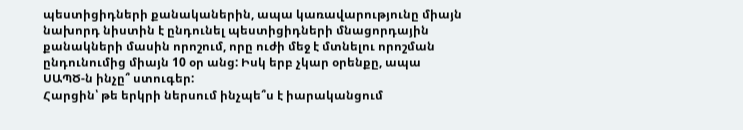պեստիցիդների քանականերին, ապա կառավարությունը միայն նախորդ նիստին է ընդունել պեստիցիդների մնացորդային քանակների մասին որոշում, որը ուժի մեջ է մտնելու որոշման ընդունումից միայն 10 օր անց: Իսկ երբ չկար օրենքը, ապա ՍԱՊԾ-ն ինչը՞ ստուգեր:
Հարցին՝ թե երկրի ներսում ինչպե՞ս է իարականցում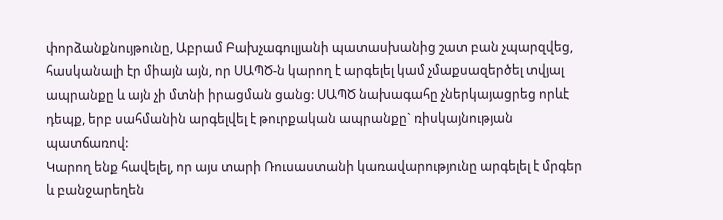փորձանքնույթունը, Աբրամ Բախչագուլյանի պատասխանից շատ բան չպարզվեց, հասկանալի էր միայն այն, որ ՍԱՊԾ-ն կարող է արգելել կամ չմաքսազերծել տվյալ ապրանքը և այն չի մտնի իրացման ցանց: ՍԱՊԾ նախագահը չներկայացրեց որևէ դեպք, երբ սահմանին արգելվել է թուրքական ապրանքը` ռիսկայնության պատճառով:
Կարող ենք հավելել, որ այս տարի Ռուսաստանի կառավարությունը արգելել է մրգեր և բանջարեղեն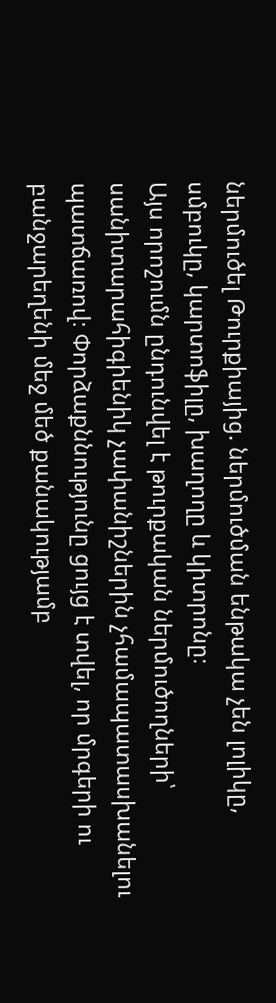ներմուծել Թուրքիայից. ներմուծման ենթակա չեն լոլիկը, սմբուկը, կարտոֆիլը, խաղողը և կիտրոնը։
Այս որոշումն ընդունվել է թուրքական ներմուծողների՝ սանիտարահիգիենիկ չափանիշներին չհամապատասխանելու պատճառով։ Փորձաքննությունը ցույց է տվել, որ մրգերի ու բանջարեղենի մեջ մեծ քանակությամբ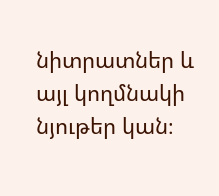նիտրատներ և այլ կողմնակի նյութեր կան։